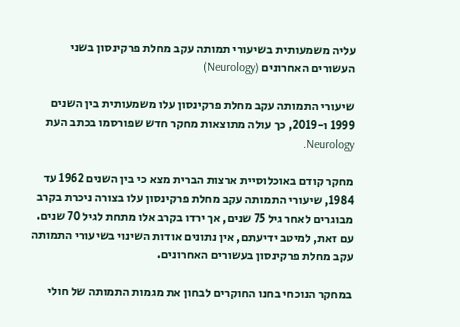עליה משמעותית בשיעורי תמותה עקב מחלת פרקינסון בשני העשורים האחרונים (Neurology)

שיעורי התמותה עקב מחלת פרקינסון עלו משמעותית בין השנים 1999 ו-2019, כך עולה מתוצאות מחקר חדש שפורסמו בכתב העת Neurology.

מחקר קודם באוכלוסיית ארצות הברית מצא כי בין השנים 1962 עד 1984, שיעורי התמותה עקב מחלת פרקינסון עלו בצורה ניכרת בקרב מבוגרים לאחר גיל 75 שנים, אך ירדו בקרב אלו מתחת לגיל 70 שנים. עם זאת, למיטב ידיעתם, אין נתונים אודות השינוי בשיעורי התמותה עקב מחלת פרקינסון בעשורים האחרונים.

במחקר הנוכחי בחנו החוקרים לבחון את מגמות התמותה של חולי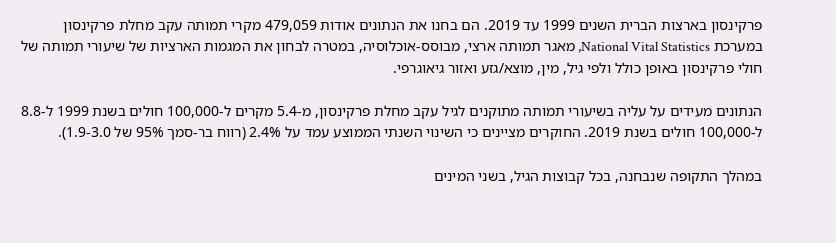פרקינסון בארצות הברית השנים 1999 עד 2019. הם בחנו את הנתונים אודות 479,059 מקרי תמותה עקב מחלת פרקינסון במערכת National Vital Statistics, מאגר תמותה ארצי, מבוסס-אוכלוסיה, במטרה לבחון את המגמות הארציות של שיעורי תמותה של חולי פרקינסון באופן כולל ולפי גיל, מין, מוצא/גזע ואזור גיאוגרפי.

הנתונים מעידים על עליה בשיעורי תמותה מתוקנים לגיל עקב מחלת פרקינסון, מ-5.4 מקרים ל-100,000 חולים בשנת 1999 ל-8.8 ל-100,000 חולים בשנת 2019. החוקרים מציינים כי השינוי השנתי הממוצע עמד על 2.4% (רווח בר-סמך 95% של 1.9-3.0).

במהלך התקופה שנבחנה, בכל קבוצות הגיל, בשני המינים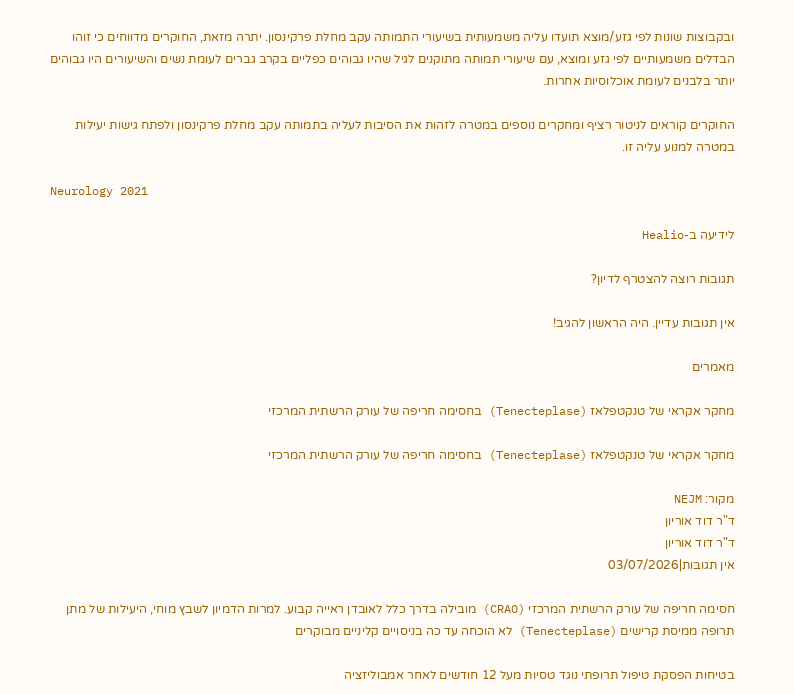ובקבוצות שונות לפי גזע/מוצא תועדו עליה משמעותית בשיעורי התמותה עקב מחלת פרקינסון. יתרה מזאת, החוקרים מדווחים כי זוהו הבדלים משמעותיים לפי גזע ומוצא, עם שיעורי תמותה מתוקנים לגיל שהיו גבוהים כפליים בקרב גברים לעומת נשים והשיעורים היו גבוהים יותר בלבנים לעומת אוכלוסיות אחרות.

החוקרים קוראים לניטור רציף ומחקרים נוספים במטרה לזהות את הסיבות לעליה בתמותה עקב מחלת פרקינסון ולפתח גישות יעילות במטרה למנוע עליה זו.

Neurology 2021

לידיעה ב-Healio

תגובות רוצה להצטרף לדיון?

אין תגובות עדיין. היה הראשון להגיב!

מאמרים

מחקר אקראי של טנקטפלאז (Tenecteplase) בחסימה חריפה של עורק הרשתית המרכזי

מחקר אקראי של טנקטפלאז (Tenecteplase) בחסימה חריפה של עורק הרשתית המרכזי

מקור: NEJM
ד"ר דוד אוריון
ד"ר דוד אוריון
אין תגובות|03/07/2026

חסימה חריפה של עורק הרשתית המרכזי (CRAO) מובילה בדרך כלל לאובדן ראייה קבוע. למרות הדמיון לשבץ מוחי, היעילות של מתן תרופה ממיסת קרישים (Tenecteplase) לא הוכחה עד כה בניסויים קליניים מבוקרים

בטיחות הפסקת טיפול תרופתי נוגד טסיות מעל 12 חודשים לאחר אמבוליזציה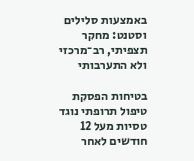באמצעות סלילים וסטנט: מחקר תצפיתי, רב־מרכזי ולא התערבותי

בטיחות הפסקת טיפול תרופתי נוגד טסיות מעל 12 חודשים לאחר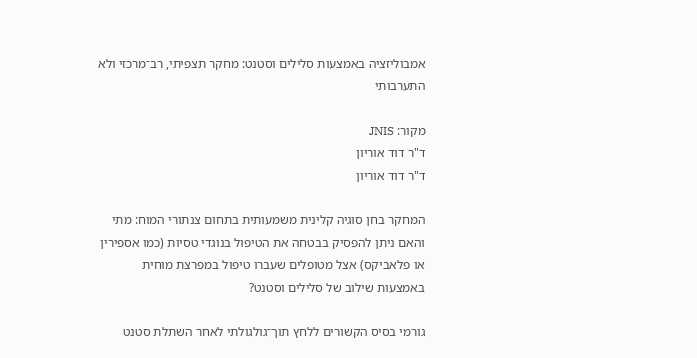אמבוליזציה באמצעות סלילים וסטנט: מחקר תצפיתי, רב־מרכזי ולא התערבותי

מקור: JNIS
ד"ר דוד אוריון
ד"ר דוד אוריון

המחקר בחן סוגיה קלינית משמעותית בתחום צנתורי המוח: מתי והאם ניתן להפסיק בבטחה את הטיפול בנוגדי טסיות (כמו אספירין או פלאביקס) אצל מטופלים שעברו טיפול במפרצת מוחית באמצעות שילוב של סלילים וסטנט?

גורמי בסיס הקשורים ללחץ תוך־גולגולתי לאחר השתלת סטנט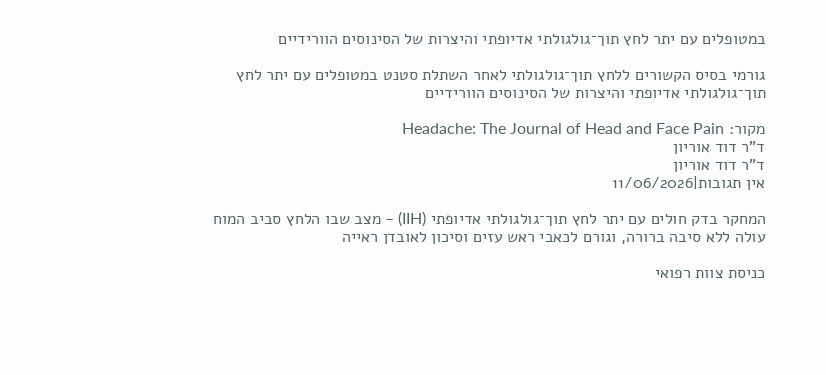במטופלים עם יתר לחץ תוך־גולגולתי אדיופתי והיצרות של הסינוסים הוורידיים

גורמי בסיס הקשורים ללחץ תוך־גולגולתי לאחר השתלת סטנט במטופלים עם יתר לחץ תוך־גולגולתי אדיופתי והיצרות של הסינוסים הוורידיים

מקור: Headache: The Journal of Head and Face Pain
ד"ר דוד אוריון
ד"ר דוד אוריון
אין תגובות|11/06/2026

המחקר בדק חולים עם יתר לחץ תוך־גולגולתי אדיופתי (IIH) – מצב שבו הלחץ סביב המוח עולה ללא סיבה ברורה, וגורם לכאבי ראש עזים וסיכון לאובדן ראייה

כניסת צוות רפואי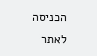הכניסה לאתר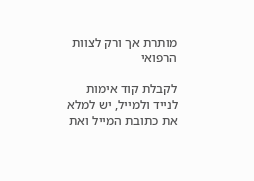מותרת אך ורק לצוות הרפואי

לקבלת קוד אימות לנייד ולמייל, יש למלא את כתובת המייל ואת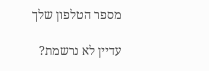מספר הטלפון שלך

עדיין לא נרשמת?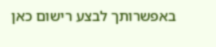באפשרותך לבצע רישום כאן